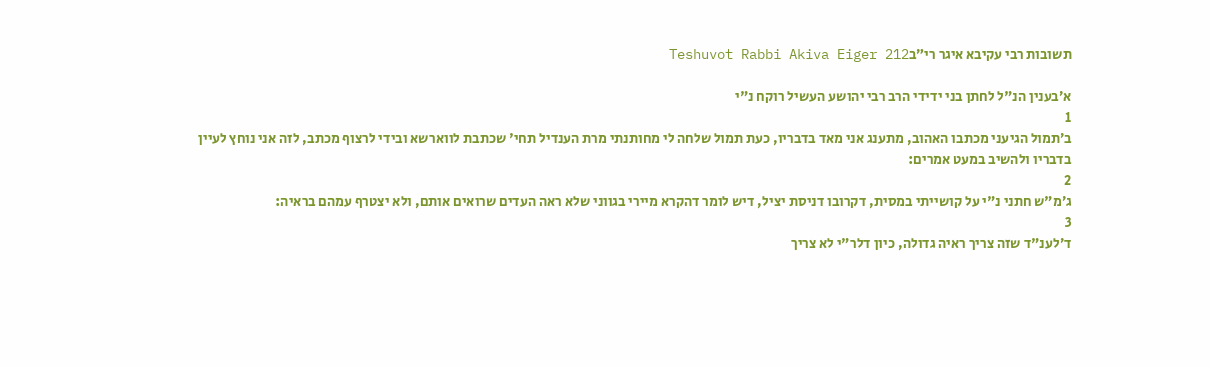תשובות רבי עקיבא איגר רי״בTeshuvot Rabbi Akiva Eiger 212

א׳בענין הנ"ל לחתן בני ידידי הרב רבי יהושע העשיל רוקח נ"י
1
ב׳תמול הגיעני מכתבו האהוב, מתענג אני מאד בדבריו, כעת תמול שלחה לי מחותנתי מרת הענדיל תחי' שכתבת לווארשא ובידי לרצוף מכתב, לזה אני נוחץ לעיין בדבריו ולהשיב במעט אמרים:
2
ג׳מ"ש חתני נ"י על קושייתי במסית, דקרובו דניסת יציל, דיש לומר דהקרא מיירי בגווני שלא ראה העדים שרואים אותם, ולא יצטרף עמהם בראיה:
3
ד׳לענ"ד שזה צריך ראיה גדולה, כיון דלר"י לא צריך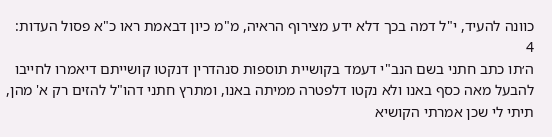כוונה להעיד, י"ל דמה בכך דלא ידע מצירוף הראיה, מ"מ כיון דבאמת ראו כ"א פסול העדות:
4
ה׳תו כתב חתני בשם הנב"י דעמד בקושיית תוספות סנהדרין דנקטו קושייתם דיאמרו לחייבו להבעל מאה כסף באנו ולא נקטו דלפטרה ממיתה באנו, ומתרץ חתני דהו"ל להזים רק א' מהן, תיתי לי שכן אמרתי הקושיא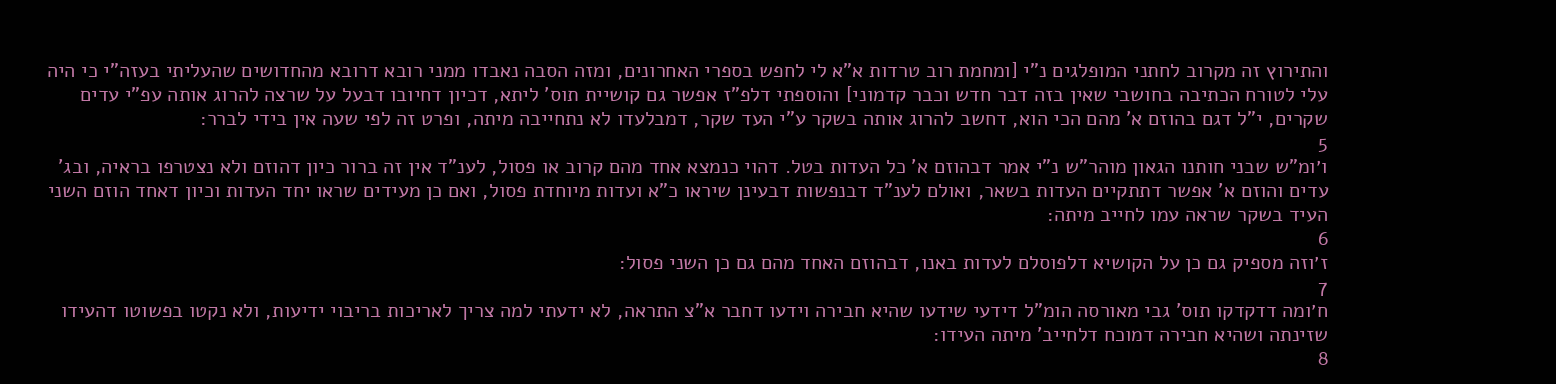והתירוץ זה מקרוב לחתני המופלגים נ"י [ומחמת רוב טרדות א"א לי לחפש בספרי האחרונים, ומזה הסבה נאבדו ממני רובא דרובא מהחדושים שהעליתי בעזה"י כי היה עלי לטורח הכתיבה בחושבי שאין בזה דבר חדש וכבר קדמוני] והוספתי דלפ"ז אפשר גם קושיית תוס' ליתא, דכיון דחיובו דבעל על שרצה להרוג אותה עפ"י עדים שקרים, י"ל דגם בהוזם א' מהם הכי הוא, דחשב להרוג אותה בשקר ע"י העד שקר, דמבלעדו לא נתחייבה מיתה, ופרט זה לפי שעה אין בידי לברר:
5
ו׳ומ"ש שבני חותנו הגאון מוהר"ש נ"י אמר דבהוזם א' כל העדות בטל. דהוי כנמצא אחד מהם קרוב או פסול, לענ"ד אין זה ברור כיון דהוזם ולא נצטרפו בראיה, ובג' עדים והוזם א' אפשר דתתקיים העדות בשאר, ואולם לענ"ד דבנפשות דבעינן שיראו כ"א ועדות מיוחדת פסול, ואם כן מעידים שראו יחד העדות וכיון דאחד הוזם השני העיד בשקר שראה עמו לחייב מיתה:
6
ז׳וזה מספיק גם כן על הקושיא דלפוסלם לעדות באנו, דבהוזם האחד מהם גם כן השני פסול:
7
ח׳ומה דדקדקו תוס' גבי מאורסה הומ"ל דידעי שידעו שהיא חבירה וידעו דחבר א"צ התראה, לא ידעתי למה צריך לאריכות בריבוי ידיעות, ולא נקטו בפשוטו דהעידו שזינתה ושהיא חבירה דמוכח דלחייב' מיתה העידו:
8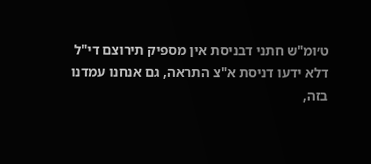ט׳ומ"ש חתני דבניסת אין מספיק תירוצם די"ל דלא ידעו דניסת א"צ התראה, גם אנחנו עמדנו בזה,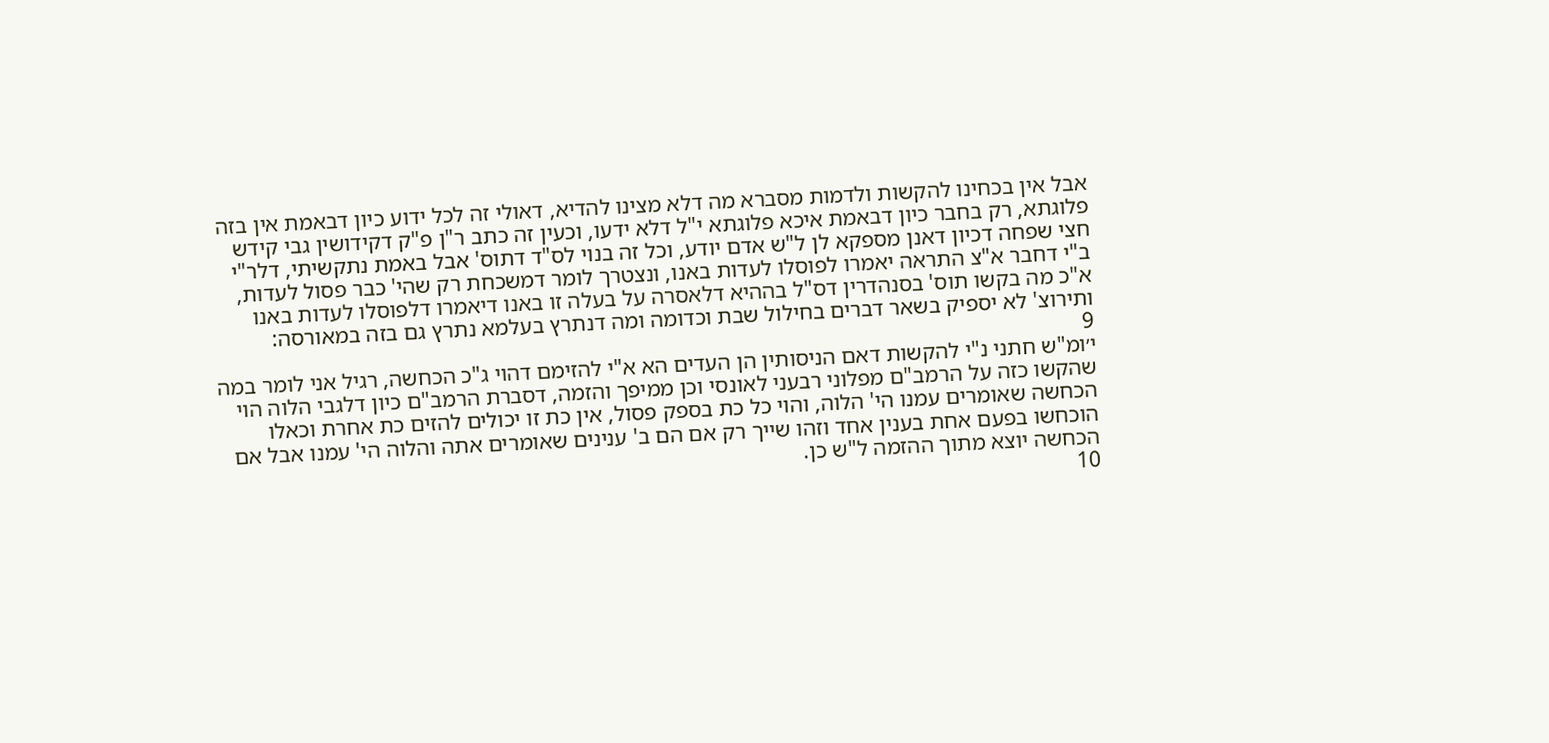אבל אין בכחינו להקשות ולדמות מסברא מה דלא מצינו להדיא, דאולי זה לכל ידוע כיון דבאמת אין בזה פלוגתא, רק בחבר כיון דבאמת איכא פלוגתא י"ל דלא ידעו, וכעין זה כתב ר"ן פ"ק דקידושין גבי קידש חצי שפחה דכיון דאנן מספקא לן ל"ש אדם יודע, וכל זה בנוי לס"ד דתוס' אבל באמת נתקשיתי, דלר"י ב"י דחבר א"צ התראה יאמרו לפוסלו לעדות באנו, ונצטרך לומר דמשכחת רק שהי' כבר פסול לעדות, א"כ מה בקשו תוס' בסנהדרין דס"ל בההיא דלאסרה על בעלה זו באנו דיאמרו דלפוסלו לעדות באנו ותירוצ' לא יספיק בשאר דברים בחילול שבת וכדומה ומה דנתרץ בעלמא נתרץ גם בזה במאורסה:
9
י׳ומ"ש חתני נ"י להקשות דאם הניסותין הן העדים הא א"י להזימם דהוי ג"כ הכחשה, רגיל אני לומר במה שהקשו כזה על הרמב"ם מפלוני רבעני לאונסי וכן ממיפך והזמה, דסברת הרמב"ם כיון דלגבי הלוה הוי הכחשה שאומרים עמנו הי' הלוה, והוי כל כת בספק פסול, אין כת זו יכולים להזים כת אחרת וכאלו הוכחשו בפעם אחת בענין אחד וזהו שייך רק אם הם ב' ענינים שאומרים אתה והלוה הי' עמנו אבל אם הכחשה יוצא מתוך ההזמה ל"ש כן.
10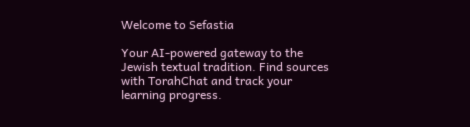Welcome to Sefastia

Your AI-powered gateway to the Jewish textual tradition. Find sources with TorahChat and track your learning progress.